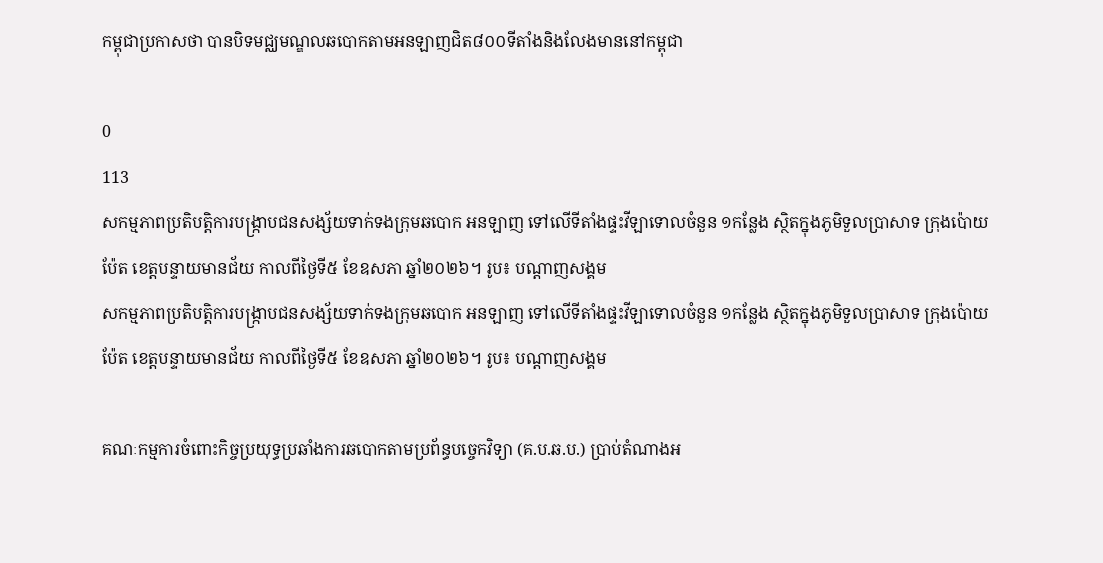កម្ពុជាប្រកាសថា បានបិទមជ្ឈមណ្ឌលឆបោកតាមអនឡាញជិត៨០០ទីតាំងនិងលែងមាននៅកម្ពុជា

0
113
សកម្មភាពប្រតិបត្តិការបង្ក្រាបជនសង្ស័យទាក់ទងក្រុមឆបោក អនឡាញ ទៅលើទីតាំងផ្ទះវីឡាទោលចំនួន ១កន្លែង ស្ថិតក្នុងភូមិទួលប្រាសាទ ក្រុងប៉ោយប៉ែត ខេត្តបន្ទាយមានជ័យ កាលពីថ្ងៃទី៥ ខែឧសភា ឆ្នាំ២០២៦។ រូប៖ បណ្ដាញសង្គម
សកម្មភាពប្រតិបត្តិការបង្ក្រាបជនសង្ស័យទាក់ទងក្រុមឆបោក អនឡាញ ទៅលើទីតាំងផ្ទះវីឡាទោលចំនួន ១កន្លែង ស្ថិតក្នុងភូមិទួលប្រាសាទ ក្រុងប៉ោយប៉ែត ខេត្តបន្ទាយមានជ័យ កាលពីថ្ងៃទី៥ ខែឧសភា ឆ្នាំ២០២៦។ រូប៖ បណ្ដាញសង្គម

គណៈកម្មការចំពោះកិច្ចប្រយុទ្ធប្រឆាំងការឆបោកតាមប្រព័ន្ធបច្ចេកវិទ្យា (គ.ប.ឆ.ប.) ប្រាប់តំណាងអ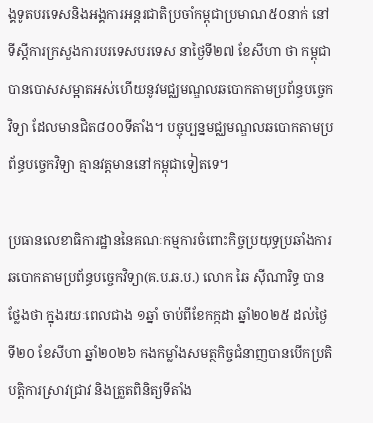ង្គទូតបរទេសនិងអង្គការអន្តរជាតិប្រចាំកម្ពុជាប្រមាណ៥០នាក់ នៅទីស្តីការក្រសួងការបរទេសបរទេស នាថ្ងៃទី២៧ ខែសីហា ថា កម្ពុជាបានបោសសម្អាតអស់ហើយនូវមជ្ឈមណ្ឌលឆបោកតាមប្រព័ន្ធបច្ចេកវិទ្យា ដែលមានជិត៨០០ទីតាំង។ បច្ចុប្បន្នមជ្ឈមណ្ឌលឆបោកតាមប្រព័ន្ធបច្ចេកវិទ្យា គ្មានវត្តមាននៅកម្ពុជាទៀតទេ។

ប្រធានលេខាធិការដ្ឋាននៃគណៈកម្មការចំពោះកិច្ចប្រយុទ្ធប្រឆាំងការឆបោកតាមប្រព័ន្ធបច្ចេកវិទ្យា(គ.ប.ឆ.ប.) លោក ឆៃ ស៊ីណារិទ្ធ បានថ្លែងថា ក្នុងរយៈពេលជាង ១ឆ្នាំ ចាប់ពីខែកក្កដា ឆ្នាំ២០២៥ ដល់ថ្ងៃទី២០ ខែសីហា ឆ្នាំ២០២៦ កងកម្លាំងសមត្ថកិច្ចជំនាញបានបើកប្រតិបត្តិការស្រាវជ្រាវ និងត្រួតពិនិត្យទីតាំង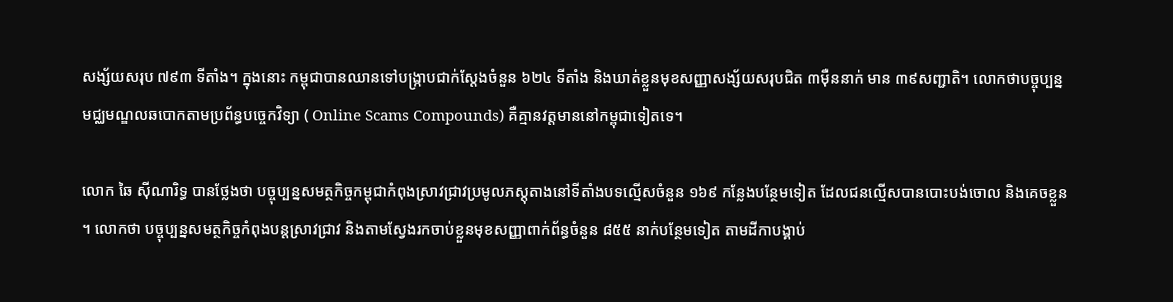សង្ស័យសរុប ៧៩៣ ទីតាំង។ ក្នុងនោះ កម្ពុជាបានឈានទៅបង្ក្រាបជាក់ស្តែងចំនួន ៦២៤ ទីតាំង និងឃាត់ខ្លួនមុខសញ្ញាសង្ស័យសរុបជិត ៣ម៉ឺននាក់ មាន ៣៩សញ្ជាតិ។ លោកថាបច្ចុប្បន្ន មជ្ឈមណ្ឌលឆបោកតាមប្រព័ន្ធបច្ចេកវិទ្យា ( Online Scams Compounds) គឺគ្មានវត្តមាននៅកម្ពុជាទៀតទេ។

លោក ឆៃ ស៊ីណារិទ្ធ បានថ្លែងថា បច្ចុប្បន្នសមត្ថកិច្ចកម្ពុជាកំពុងស្រាវជ្រាវប្រមូលភស្តុតាងនៅទីតាំងបទល្មើសចំនួន ១៦៩ កន្លែងបន្ថែមទៀត ដែលជនល្មើសបានបោះបង់ចោល និងគេចខ្លួន។ លោកថា បច្ចុប្បន្នសមត្ថកិច្ចកំពុងបន្តស្រាវជ្រាវ និងតាមស្វែងរកចាប់ខ្លួនមុខសញ្ញាពាក់ព័ន្ធចំនួន ៨៥៥ នាក់បន្ថែមទៀត តាមដីកាបង្គាប់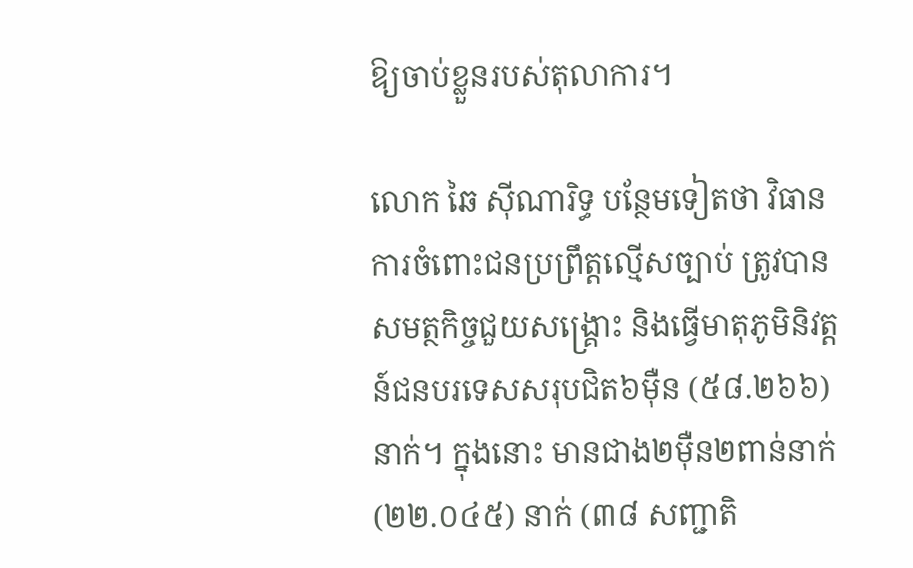ឱ្យចាប់ខ្លួនរបស់តុលាការ។

លោក ឆៃ ស៊ីណារិទ្ធ បន្ថែមទៀតថា វិធានការចំពោះជនប្រព្រឹត្តល្មើសច្បាប់ ត្រូវបានសមត្ថកិច្ចជួយសង្គ្រោះ និងធ្វើមាតុភូមិនិវត្តន៍ជនបរទេសសរុបជិត៦ម៉ឺន (៥៨.២៦៦)នាក់។ ក្នុងនោះ មានជាង២ម៉ឺន២ពាន់នាក់ (២២.០៤៥) នាក់ (៣៨ សញ្ជាតិ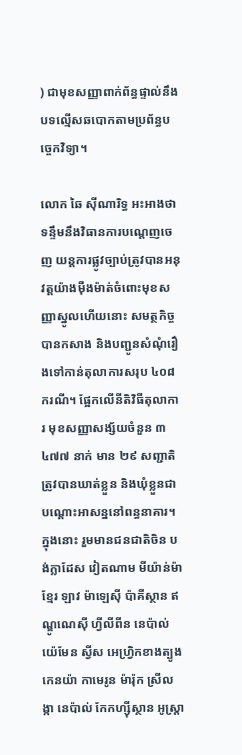) ជាមុខសញ្ញាពាក់ព័ន្ធផ្ទាល់នឹងបទល្មើសឆបោកតាមប្រព័ន្ធបច្ចេកវិទ្យា។

លោក ឆៃ ស៊ីណារិទ្ធ អះអាងថា ទន្ទឹមនឹងវិធានការបណ្តេញចេញ យន្តការផ្លូវច្បាប់ត្រូវបានអនុវត្តយ៉ាងម៉ឺងម៉ាត់ចំពោះមុខសញ្ញាស្នូលហើយនោះ សមត្ថកិច្ច បានកសាង និងបញ្ជូនសំណុំរឿងទៅកាន់តុលាការសរុប ៤០៨ ករណី។ ផ្អែកលើនីតិវិធីតុលាការ មុខសញ្ញាសង្ស័យចំនួន ៣ ៤៧៧ នាក់ មាន ២៩ សញ្ជាតិ ត្រូវបានឃាត់ខ្លួន និងឃុំខ្លួនជាបណ្ដោះអាសន្ននៅពន្ធនាគារ។ ក្នុងនោះ រួមមានជនជាតិចិន បង់ក្លាដែស វៀតណាម មីយ៉ាន់ម៉ា ខ្មែរ ឡាវ ម៉ាឡេស៊ី ប៉ាគីស្ថាន ឥណ្ឌូណេស៊ី ហ្វីលីពីន នេប៉ាល់ យ៉េមែន ស្វីស អេហ្វ្រិកខាងត្បូង កេនយ៉ា កាមេរូន ម៉ារ៉ុក ស្រីលង្កា នេប៉ាល់ កែកហ្ស៊ីស្ថាន អូស្ត្រា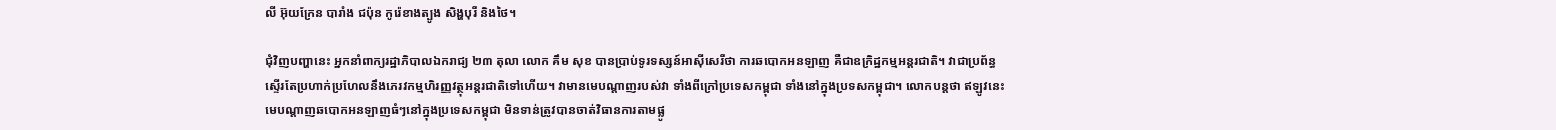លី អ៊ុយក្រែន បារាំង ជប៉ុន កូរ៉េខាងត្បូង សិង្ហបុរី និងថៃ។

ជុំវិញបញ្ហានេះ អ្នកនាំពាក្យរដ្ឋាភិបាលឯករាជ្យ ២៣ តុលា លោក គឹម សុខ បានប្រាប់ទូរទស្សន៍អាស៊ីសេរីថា ការឆបោកអនឡាញ គឺជាឧក្រិដ្ឋកម្មអន្តរជាតិ។ វាជាប្រព័ន្ធស្ទើរតែប្រហាក់ប្រហែលនឹងភេរវកម្មហិរញ្ញវត្ថុអន្តរជាតិទៅហើយ។ វាមានមេបណ្ដាញរបស់វា ទាំងពីក្រៅប្រទេសកម្ពុជា ទាំងនៅក្នុងប្រទសកម្ពុជា។ លោកបន្តថា ឥឡូវនេះ មេបណ្តាញឆបោកអនឡាញធំៗនៅក្នុងប្រទេសកម្ពុជា មិនទាន់ត្រូវបានចាត់វិធានការតាមផ្លូ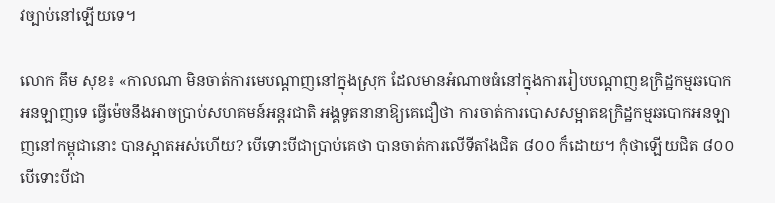វច្បាប់នៅឡើយទេ។

លោក គឹម សុខ៖ «កាលណា មិនចាត់ការមេបណ្ដាញនៅក្នុងស្រុក ដែលមានអំណាចធំនៅក្នុងការរៀបបណ្តាញឧក្រិដ្ឋកម្មឆបោកអនឡាញទេ ធ្វើម៉េចនឹងអាចប្រាប់សហគមន៍អន្តរជាតិ អង្គទូតនានាឱ្យគេជឿថា ការចាត់ការបោសសម្អាតឧក្រិដ្ឋកម្មឆបោកអនឡាញនៅកម្ពុជានោះ បានស្អាតអស់ហើយ? បើទោះបីជាប្រាប់គេថា បានចាត់ការលើទីតាំងជិត ៨០០ ក៏ដោយ។ កុំថាឡើយជិត ៨០០ បើទោះបីជា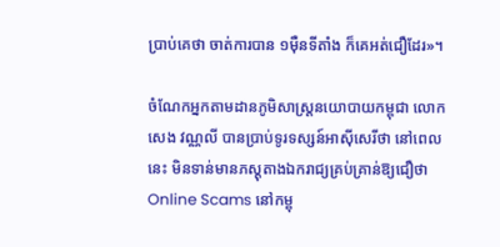ប្រាប់គេថា ចាត់ការបាន ១ម៉ឺនទីតាំង ក៏គេអត់ជឿដែរ»។

ចំណែកអ្នកតាមដានភូមិសាស្ត្រនយោបាយកម្ពុជា លោក សេង វណ្ណលី បានប្រាប់ទូរទស្សន៍អាស៊ីសេរីថា នៅពេលនេះ មិនទាន់មានភស្តុតាងឯករាជ្យគ្រប់គ្រាន់ឱ្យជឿថា Online Scams នៅកម្ពុ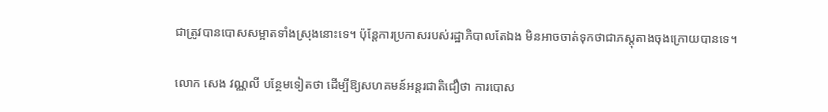ជាត្រូវបានបោសសម្អាតទាំងស្រុងនោះទេ។ ប៉ុន្តែការប្រកាសរបស់រដ្ឋាភិបាលតែឯង មិនអាចចាត់ទុកថាជាភស្តុតាងចុងក្រោយបានទេ។

លោក សេង វណ្ណលី បន្ថែមទៀតថា ដើម្បីឱ្យសហគមន៍អន្តរជាតិជឿថា ការបោស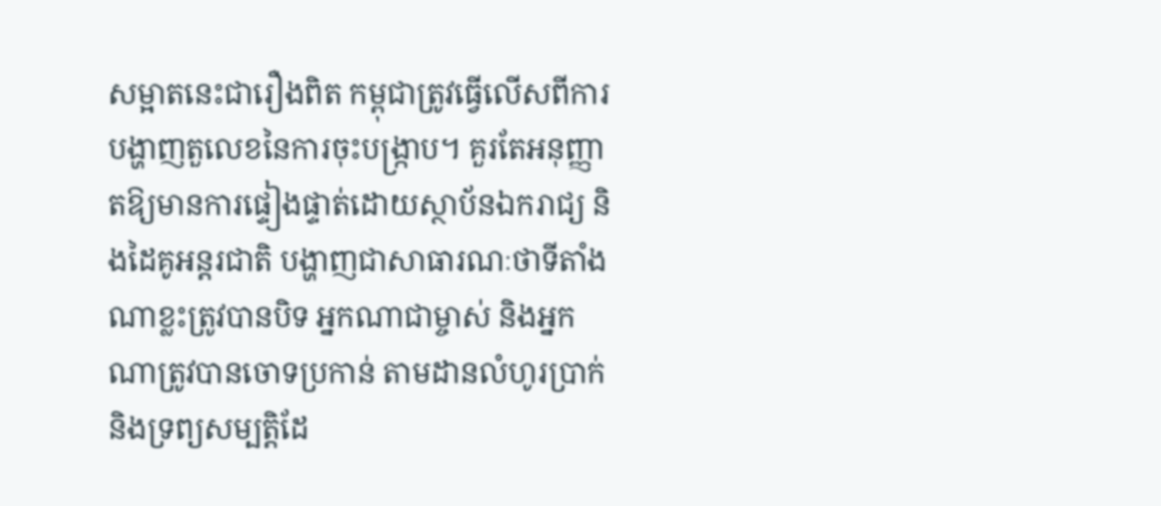សម្អាតនេះជារឿងពិត កម្ពុជាត្រូវធ្វើលើសពីការបង្ហាញតួលេខនៃការចុះបង្ក្រាប។ គួរតែអនុញ្ញាតឱ្យមានការផ្ទៀងផ្ទាត់ដោយស្ថាប័នឯករាជ្យ និងដៃគូអន្តរជាតិ បង្ហាញជាសាធារណៈថាទីតាំងណាខ្លះត្រូវបានបិទ អ្នកណាជាម្ចាស់ និងអ្នកណាត្រូវបានចោទប្រកាន់ តាមដានលំហូរប្រាក់ និងទ្រព្យសម្បត្តិដែ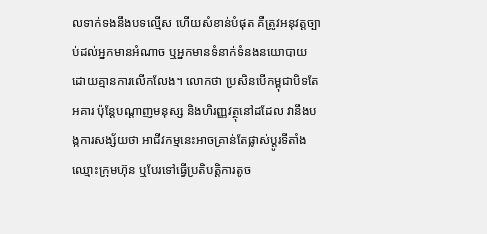លទាក់ទងនឹងបទល្មើស ហើយសំខាន់បំផុត គឺត្រូវអនុវត្តច្បាប់ដល់អ្នកមានអំណាច ឬអ្នកមានទំនាក់ទំនងនយោបាយដោយគ្មានការលើកលែង។ លោកថា ប្រសិនបើកម្ពុជាបិទតែអគារ ប៉ុន្តែបណ្ដាញមនុស្ស និងហិរញ្ញវត្ថុនៅដដែល វានឹងបង្កការសង្ស័យថា អាជីវកម្មនេះអាចគ្រាន់តែផ្លាស់ប្ដូរទីតាំង ឈ្មោះក្រុមហ៊ុន ឬបែរទៅធ្វើប្រតិបត្តិការតូច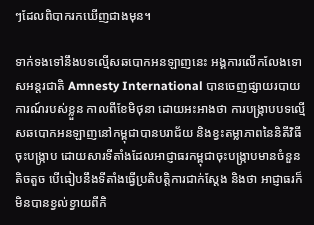ៗដែលពិបាករកឃើញជាងមុន។

ទាក់ទងទៅនឹងបទល្មើសឆបោកអនឡាញនេះ អង្គការលើកលែងទោសអន្តរជាតិ Amnesty International បានចេញផ្សាយរបាយការណ៍របស់ខ្លួន កាលពីខែមិថុនា ដោយអះអាងថា ការបង្ក្រាបបទល្មើសឆបោកអនឡាញនៅកម្ពុជាបានបរាជ័យ និងខ្វះតម្លាភាពនៃនិតីវិធីចុះបង្ក្រាប ដោយសារទីតាំងដែលអាជ្ញាធរកម្ពុជាចុះបង្ក្រាបមានចំនួនតិចតួច បើធៀបនឹងទីតាំងធ្វើប្រតិបត្តិការជាក់ស្តែង និងថា អាជ្ញាធរក៏មិនបានខ្វល់ខ្វាយពីកិ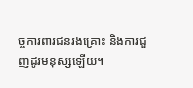ច្ចការពារជនរងគ្រោះ និងការជួញដូរមនុស្សឡើយ។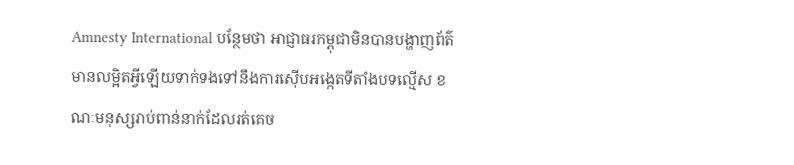Amnesty International បន្ថែមថា អាជ្ញាធរកម្ពុជាមិនបានបង្ហាញព័ត៌មានលម្អិតអ្វីឡើយទាក់ទងទៅនឹងការស៊ើបអង្កេតទីតាំងបទល្មើស ខណៈមនុស្សរាប់ពាន់នាក់ដែលរត់គេច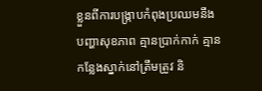ខ្លួនពីការបង្ក្រាបកំពុងប្រឈមនឹងបញ្ហាសុខភាព គ្មានប្រាក់កាក់ គ្មានកន្លែងស្នាក់នៅត្រឹមត្រូវ និ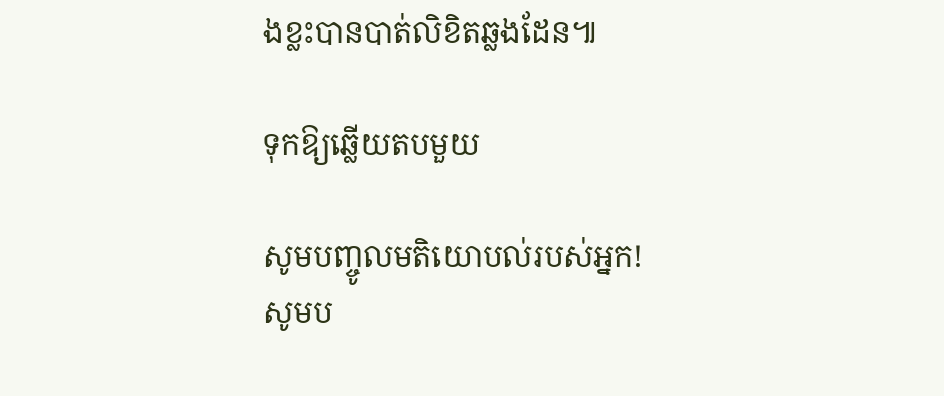ងខ្លះបានបាត់លិខិតឆ្លងដែន៕

ទុកឱ្យឆ្លើយតបមួយ

សូមបញ្ចូលមតិយោបល់របស់អ្នក!
សូមប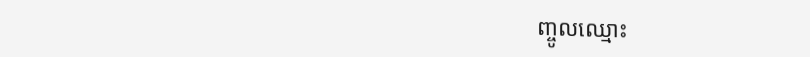ញ្ចូលឈ្មោះ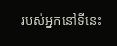របស់អ្នកនៅទីនេះ